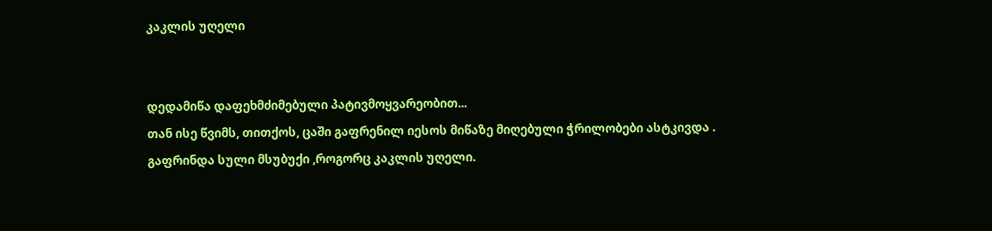კაკლის უღელი


დედამიწა დაფეხმძიმებული პატივმოყვარეობით...
თან ისე წვიმს, თითქოს, ცაში გაფრენილ იესოს მიწაზე მიღებული ჭრილობები ასტკივდა .
გაფრინდა სული მსუბუქი ,როგორც კაკლის უღელი.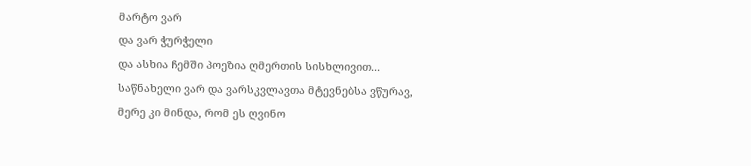მარტო ვარ
და ვარ ჭურჭელი
და ასხია ჩემში პოეზია ღმერთის სისხლივით...
საწნახელი ვარ და ვარსკვლავთა მტევნებსა ვწურავ,
მერე კი მინდა, რომ ეს ღვინო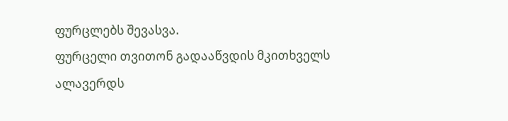ფურცლებს შევასვა.
ფურცელი თვითონ გადააწვდის მკითხველს ალავერდს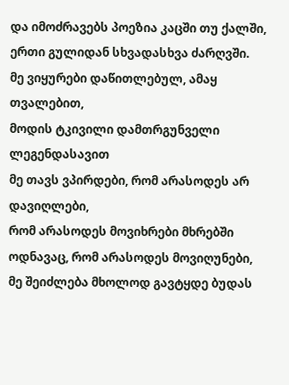და იმოძრავებს პოეზია კაცში თუ ქალში,
ერთი გულიდან სხვადასხვა ძარღვში.
მე ვიყურები დაწითლებულ, ამაყ თვალებით,
მოდის ტკივილი დამთრგუნველი ლეგენდასავით
მე თავს ვპირდები, რომ არასოდეს არ დავიღლები,
რომ არასოდეს მოვიხრები მხრებში ოდნავაც, რომ არასოდეს მოვიღუნები,
მე შეიძლება მხოლოდ გავტყდე ბუდას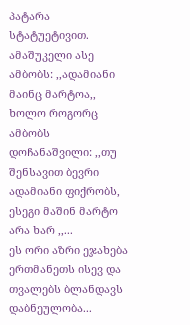პატარა სტატუეტივით.
ამაშუკელი ასე ამბობს: ,,ადამიანი მაინც მარტოა,,
ხოლო როგორც ამბობს დოჩანაშვილი: ,,თუ შენსავით ბევრი ადამიანი ფიქრობს,
ესეგი მაშინ მარტო არა ხარ ,,...
ეს ორი აზრი ეჯახება ერთმანეთს ისევ და თვალებს ბლანდავს დაბნეულობა...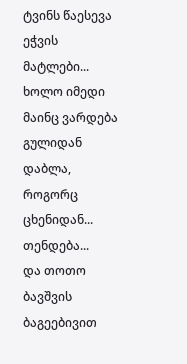ტვინს წაესევა ეჭვის მატლები...
ხოლო იმედი მაინც ვარდება გულიდან დაბლა, როგორც ცხენიდან...
თენდება...
და თოთო ბავშვის ბაგეებივით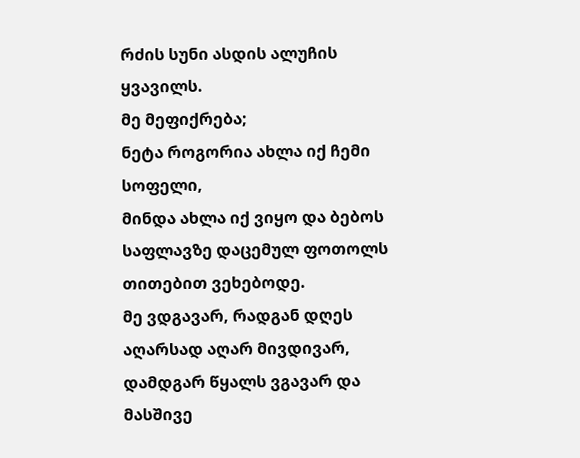რძის სუნი ასდის ალუჩის ყვავილს.
მე მეფიქრება;
ნეტა როგორია ახლა იქ ჩემი სოფელი,
მინდა ახლა იქ ვიყო და ბებოს საფლავზე დაცემულ ფოთოლს თითებით ვეხებოდე.
მე ვდგავარ, რადგან დღეს აღარსად აღარ მივდივარ,
დამდგარ წყალს ვგავარ და მასშივე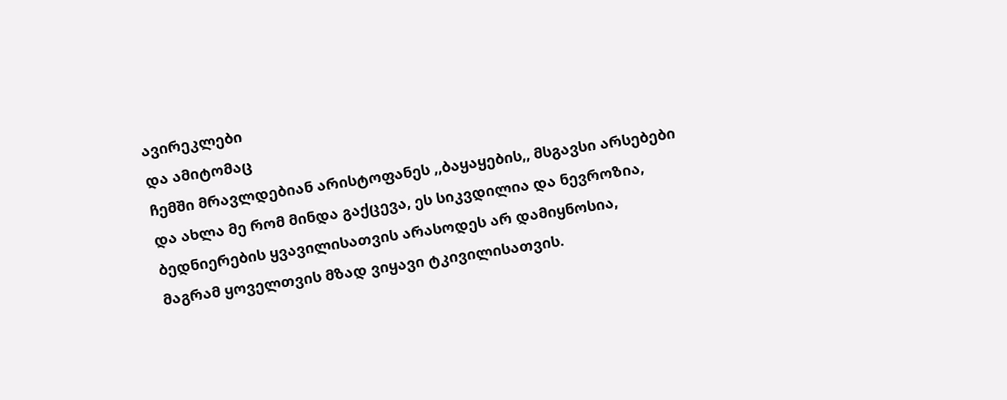ავირეკლები
და ამიტომაც
ჩემში მრავლდებიან არისტოფანეს ,,ბაყაყების,, მსგავსი არსებები
და ახლა მე რომ მინდა გაქცევა, ეს სიკვდილია და ნევროზია,
ბედნიერების ყვავილისათვის არასოდეს არ დამიყნოსია,
მაგრამ ყოველთვის მზად ვიყავი ტკივილისათვის.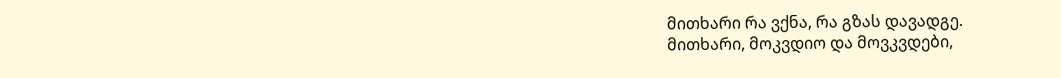მითხარი რა ვქნა, რა გზას დავადგე.
მითხარი, მოკვდიო და მოვკვდები,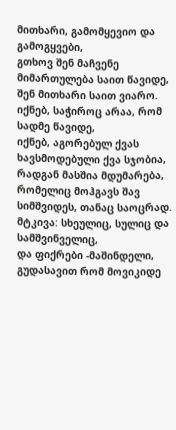მითხარი, გამომყევიო და გამოგყვები,
გთხოვ შენ მაჩვენე მიმართულება საით წავიდე,
შენ მითხარი საით ვიარო.
იქნებ, საჭიროც არაა, რომ სადმე წავიდე,
იქნებ, აგორებულ ქვას ხავსმოდებული ქვა სჯობია,
რადგან მასშია მდუმარება, რომელიც მოჰგავს შავ სიმშვიდეს, თანაც საოცრად.
მტკივა: სხეულიც, სულიც და სამშვინველიც,
და ფიქრები -მაშინდელი, გუდასავით რომ მოვიკიდე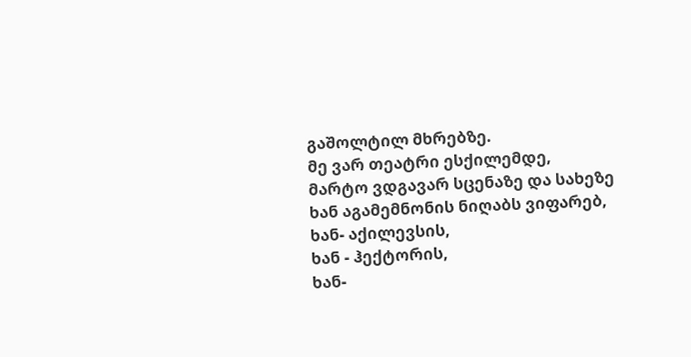გაშოლტილ მხრებზე.
მე ვარ თეატრი ესქილემდე,
მარტო ვდგავარ სცენაზე და სახეზე ხან აგამემნონის ნიღაბს ვიფარებ,
ხან- აქილევსის,
ხან - ჰექტორის,
ხან-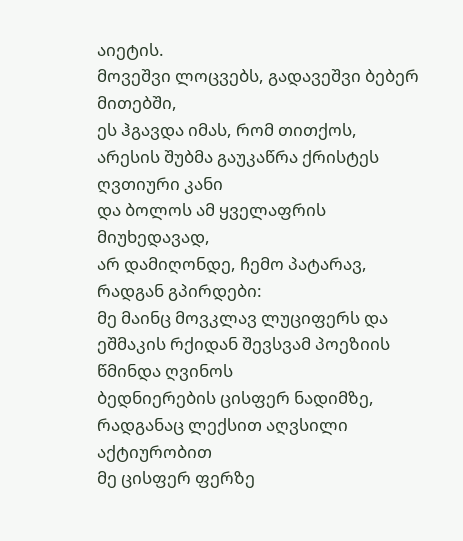აიეტის.
მოვეშვი ლოცვებს, გადავეშვი ბებერ მითებში,
ეს ჰგავდა იმას, რომ თითქოს,
არესის შუბმა გაუკაწრა ქრისტეს ღვთიური კანი
და ბოლოს ამ ყველაფრის მიუხედავად,
არ დამიღონდე, ჩემო პატარავ,
რადგან გპირდები:
მე მაინც მოვკლავ ლუციფერს და ეშმაკის რქიდან შევსვამ პოეზიის წმინდა ღვინოს
ბედნიერების ცისფერ ნადიმზე,
რადგანაც ლექსით აღვსილი აქტიურობით
მე ცისფერ ფერზე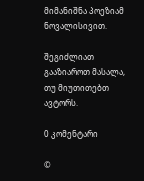მიმანიშნა პოეზიამ ნოვალისივით.

შეგიძლიათ გააზიაროთ მასალა, თუ მიუთითებთ ავტორს.

0 კომენტარი

©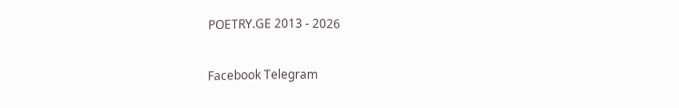POETRY.GE 2013 - 2026

Facebook Telegram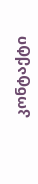კონტაქტი